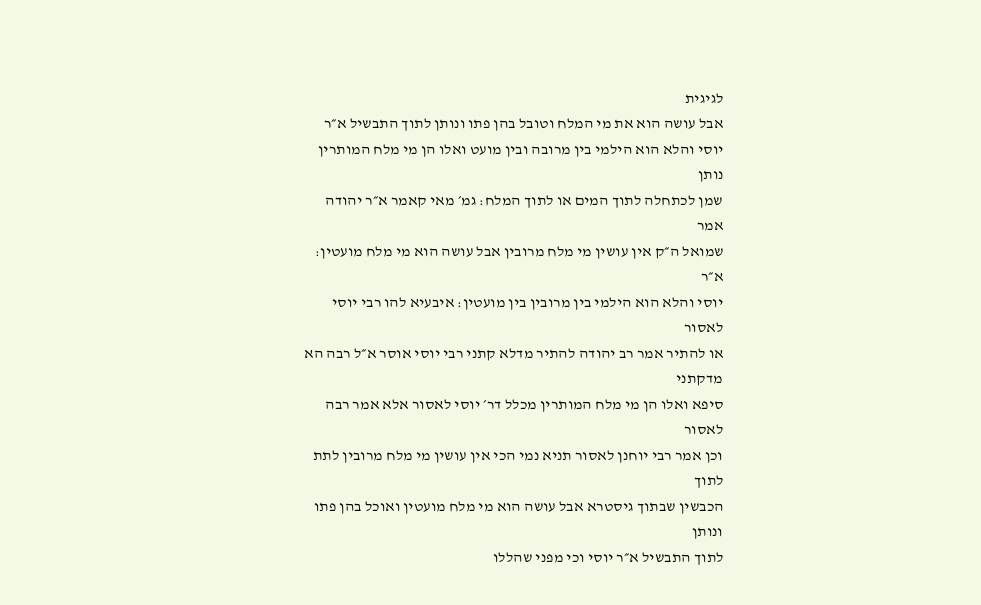לגיגית
אבל עושה הוא את מי המלח וטובל בהן פתו ונותן לתוך התבשיל א״ר
יוסי והלא הוא הילמי בין מרובה ובין מועט ואלו הן מי מלח המותרין נותן
שמן לכתחלה לתוך המים או לתוך המלח׃ גמ׳ מאי קאמר א״ר יהודה אמר
שמואל ה״ק אין עושין מי מלח מרובין אבל עושה הוא מי מלח מועטין׃ א״ר
יוסי והלא הוא הילמי בין מרובין בין מועטין׃ איבעיא להו רבי יוסי לאסור
או להתיר אמר רב יהודה להתיר מדלא קתני רבי יוסי אוסר א״ל רבה הא מדקתני
סיפא ואלו הן מי מלח המותרין מכלל דר׳ יוסי לאסור אלא אמר רבה לאסור
וכן אמר רבי יוחנן לאסור תניא נמי הכי אין עושין מי מלח מרובין לתת לתוך
הכבשין שבתוך גיסטרא אבל עושה הוא מי מלח מועטין ואוכל בהן פתו ונותן
לתוך התבשיל א״ר יוסי וכי מפני שהללו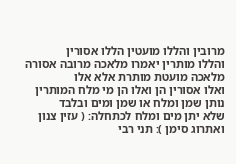מרובין והללו מועטין הללו אסורין
והללו מותרין יאמרו מלאכה מרובה אסורה מלאכה מועטת מותרת אלא אלו
ואלו אסורין הן ואלו הן מי מלח המותרין נותן שמן ומלח או שמן ומים ובלבד
שלא יתן מים ומלח לכתחלה׃ ( עזין צנון ואתרוג סימן )׃ תני רבי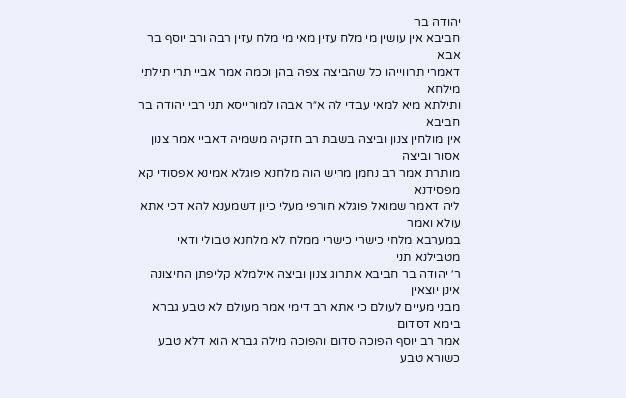יהודה בר
חביבא אין עושין מי מלח עזין מאי מי מלח עזין רבה ורב יוסף בר אבא
דאמרי תרווייהו כל שהביצה צפה בהן וכמה אמר אביי תרי תילתי מילחא
ותילתא מיא למאי עבדי לה א״ר אבהו למורייסא תני רבי יהודה בר חביבא
אין מולחין צנון וביצה בשבת רב חזקיה משמיה דאביי אמר צנון אסור וביצה
מותרת אמר רב נחמן מריש הוה מלחנא פוגלא אמינא אפסודי קא מפסידנא
ליה דאמר שמואל פוגלא חורפי מעלי כיון דשמענא להא דכי אתא עולא ואמר
במערבא מלחי כישרי כישרי ממלח לא מלחנא טבולי ודאי מטבילנא תני
ר׳ יהודה בר חביבא אתרוג צנון וביצה אילמלא קליפתן החיצונה אינן יוצאין
מבני מעיים לעולם כי אתא רב דימי אמר מעולם לא טבע גברא בימא דסדום
אמר רב יוסף הפוכה סדום והפוכה מילה גברא הוא דלא טבע כשורא טבע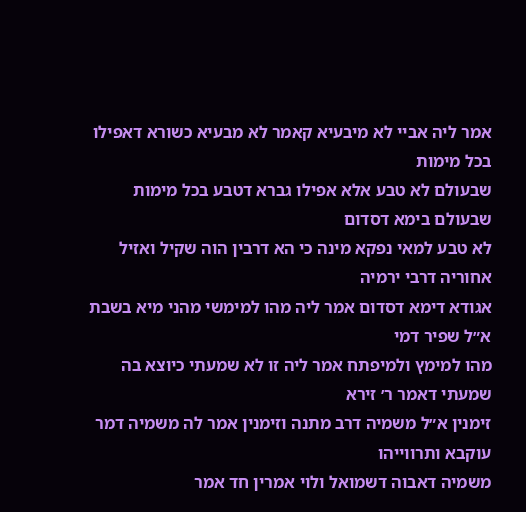אמר ליה אביי לא מיבעיא קאמר לא מבעיא כשורא דאפילו בכל מימות
שבעולם לא טבע אלא אפילו גברא דטבע בכל מימות שבעולם בימא דסדום
לא טבע למאי נפקא מינה כי הא דרבין הוה שקיל ואזיל אחוריה דרבי ירמיה
אגודא דימא דסדום אמר ליה מהו למימשי מהני מיא בשבת א״ל שפיר דמי
מהו למימץ ולמיפתח אמר ליה זו לא שמעתי כיוצא בה שמעתי דאמר ר׳ זירא
זימנין א״ל משמיה דרב מתנה וזימנין אמר לה משמיה דמר עוקבא ותרווייהו
משמיה דאבוה דשמואל ולוי אמרין חד אמר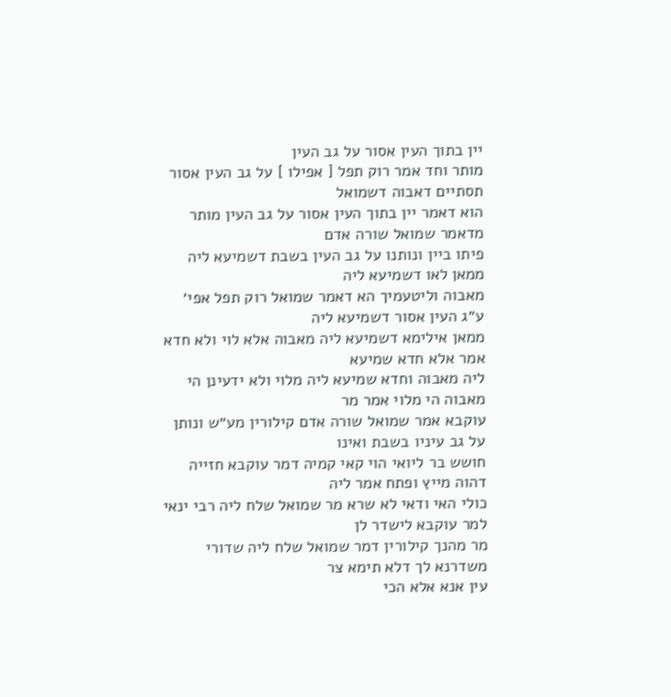יין בתוך העין אסור על גב העין
מותר וחד אמר רוק תפל [ אפילו ] על גב העין אסור תסתיים דאבוה דשמואל
הוא דאמר יין בתוך העין אסור על גב העין מותר מדאמר שמואל שורה אדם
פיתו ביין ונותנו על גב העין בשבת דשמיעא ליה ממאן לאו דשמיעא ליה
מאבוה וליטעמיך הא דאמר שמואל רוק תפל אפי׳ ע״ג העין אסור דשמיעא ליה
ממאן אילימא דשמיעא ליה מאבוה אלא לוי ולא חדא אמר אלא חדא שמיעא
ליה מאבוה וחדא שמיעא ליה מלוי ולא ידעינן הי מאבוה הי מלוי אמר מר
עוקבא אמר שמואל שורה אדם קילורין מע״ש ונותן על גב עיניו בשבת ואינו
חושש בר ליואי הוי קאי קמיה דמר עוקבא חזייה דהוה מייץ ופתח אמר ליה
כולי האי ודאי לא שרא מר שמואל שלח ליה רבי ינאי למר עוקבא לישדר לן
מר מהנך קילורין דמר שמואל שלח ליה שדורי משדרנא לך דלא תימא צר
עין אנא אלא הכי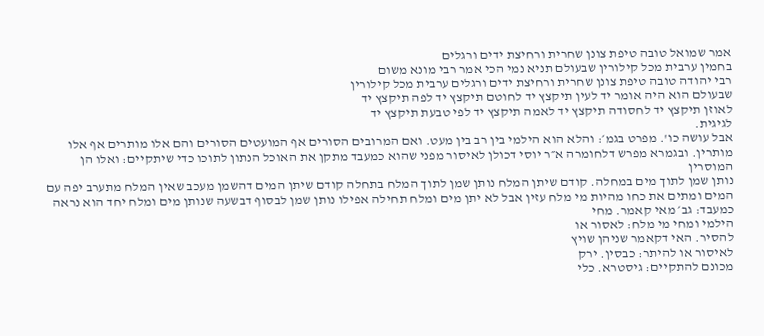אמר שמואל טובה טיפת צונן שחרית ורחיצת ידים ורגלים
בחמין ערבית מכל קילורין שבעולם תניא נמי הכי אמר רבי מונא משום
רבי יהודה טובה טיפת צונן שחרית ורחיצת ידים ורגלים ערבית מכל קילורין
שבעולם הוא היה אומר יד לעין תיקצץ יד לחוטם תיקצץ יד לפה תיקצץ יד
לאוזן תיקצץ יד לחסודה תיקצץ יד לאמה תיקצץ יד לפי טבעת תיקצץ יד
לגיגית.
אבל עושה כו'. מפרט בגמ׳: והלא הוא הילמי בין רב בין מעט. ואם המרובים הסורים אף המועטים הסורים והם אלו מותרים אף אלו
מותרין. ובגמרא מפרש דלחומרה א״ר יוסי דכולן לאיסור מפני שהוא כמעבד מתקן את האוכל הנתון לתוכו כדי שיתקיים: ואלו הן המוסרין
נותן שמן לתוך מים במחלה. קודם שיתן המלח נותן שמן לתוך המלח בתחלה קודם שיתן המים דהשמן מעכב שאין המלח מתערב יפה עם
המים ומתים את כחו מהיות מי מלח עזין אבל לא יתן מים ומלח תחילה אפילו נותן שמן לבסוף דבשעה שנותן מים ומלח יחד הוא נראה
כמעבד: גב׳ מאי קאמר. מחי
הילמי ומחי מי מלח: לאסור או
להסיר. האי דקאמר שניהן שויץ
לאיסור או להיתר: כבסין. ירק
מכונם להתקיים: גיסטרא. כלי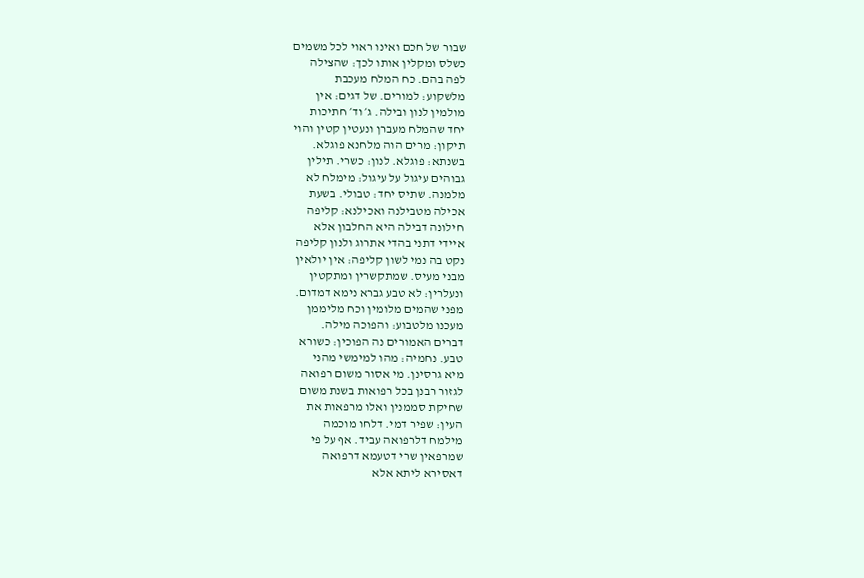שבור של חכם ואינו ראוי לכל משמים
כשלס ומקלין אותו לכך: שהצילה
לפה בהם. כח המלח מעכבת
מלשקוע: למורים. של דגים: אין
מולמין לנון ובילה. ג׳ וד׳ חתיכות
יחד שהמלח מעברן ונעטין קטין והוי
תיקון: מרים הוה מלחנא פוגלא.
בשנתא: פוגלא. לנון: כשרי. תילין
גבוהים עיגול על עיגול: מימלח לא
מלמנה. שתיס יחד: טבולי. בשעת
אכילה מטבילנה ואכילנא: קליפה
חילונה דבילה היא החלבון אלא
איידי דתני בהדי אתרוג ולנון קליפה
נקט בה נמי לשון קליפה: אין יולאין
מבני מעיס. שמתקשרין ומתקטין
ונעלרין: לא טבע גברא נימא דמדום.
מפני שהמים מלומין וכח מליממן
מעכנו מלטבוע: והפוכה מילה.
דברים האמורים נה הפוכין: כשורא
טבע. נחמיה: מהו למימשי מהני
מיא גרסינן. מי אסור משום רפואה
לגזור רבנן בכל רפואות בשנת משום
שחיקת סממנין ואלו מרפאות את
העין: שפיר דמי. דלחו מוכמה
מילמח דלרפואה עביד. אף על פי
שמרפאין שרי דטעמא דרפואה
דאסירא ליתא אלא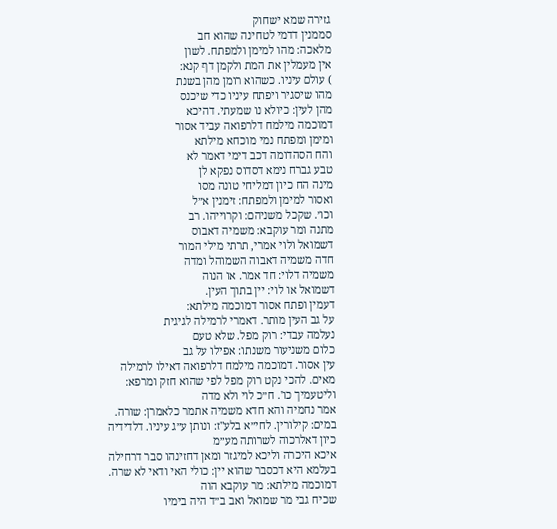גזירה שמא ישחוק
סממנין דדמי לטחינה שהוא חב
מלאכה: מהו למימן ולמפתח. לשון
אין מעמלין את המת ולקמן דף קנא:
) עולם עיניו. כשהוא רומן מהן בשנת
מהו שיסגיר ויפתח עיניו כדי שיכנס
מהן לעין: כיולא נו שמעתי. דהיכא
דמוכמה מילמח דלרפואה עביד אסור
ומימן ומפתח נמי מוכחא מילתא
והח הסהדומה דכב דימי דאמר לא
טבע גברח נימא דסדוס נפקא לן
מינה הח כיון דמליחי טונה מסו
ואסור למימן ולמפתח: זימנין א״ל
וכו׳. שקכל משניהם: וקרוייהו. רב
מתנה ומר עוקבא: משמיה דאבוס
דשמואל ולוי אמרי, תרתי מילי המור
חדה משמיה דאבוה השמוהל ומדה
משמיה דלוי: חד אמר. או הנוה
דשמואל או לוי: יין בתוך העין.
דעמין ופתח אסור דמוכמה מילתא:
על גב העין מותר. דאמרי לרמילה לגיגית
נעלמה עבדי: רוק מפל. שלא טעם
כלום משניעור משנתו: אפילו על גב
עין אסור. דמוכמה מילמח דלרפואה דאילו לרמילה מאים. להכי נקט רוק מפל לפי שהוא חזק ומרפא: וליטעמיך כו'. ח״כ לוי ולא מדה
אמר נחמיה והא חדא משמיה אתמר כלאמרן: שורה. במים: קילורין. לחי״א בלע"ז: ונותן ע״ג עיניו. דלדידיה כיון דאלרכוה לשרותה מע״מ
איכא היכרה וליכא למיגזר ומאן דחזינהו סבר דרחילה בעלמא היא דכסבר שהוא יין: כולי האי ודאי לא שרה. דמוכמה מילתא: מר עוקבא הוה
שכיח גבי מר שמואל ואב ב״ד היה בימיו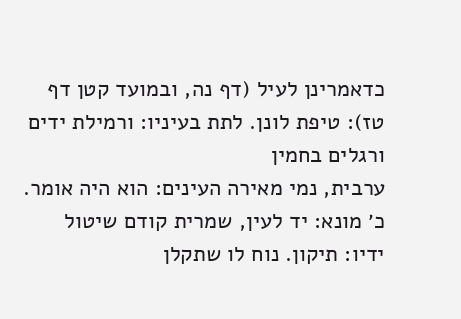כדאמרינן לעיל (דף נה, ובמועד קטן דף טז): טיפת לונן. לתת בעיניו: ורמילת ידים ורגלים בחמין
ערבית, נמי מאירה העינים: הוא היה אומר. כ׳ מונא: יד לעין, שמרית קודם שיטול ידיו: תיקון. נוח לו שתקלן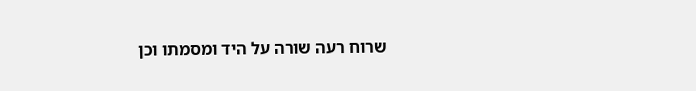שרוח רעה שורה על היד ומסמתו וכן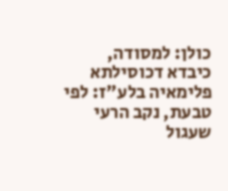כולן: למסודה, כיבדא דכוסילתא פלימאיה בלע"ז: לפי טבעת, נקב הרעי שעגול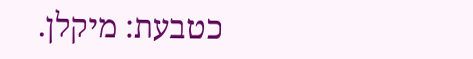כטבעת: מיקלן.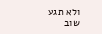ולא תגע שוב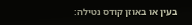בעין או באוזן קודס נטילה: